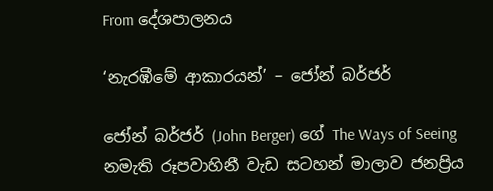From දේශපාලනය

‘නැරඹීමේ ආකාරයන්’ – ජෝන් බර්ජර්

ජෝන් බර්ජර් (John Berger) ගේ The Ways of Seeing නමැති රූපවාහිනී වැඩ සටහන් මාලාව ජනප්‍රිය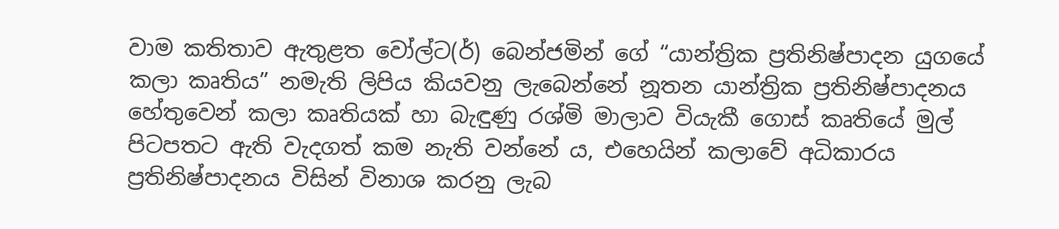වාම කතිතාව ඇතුළත වෝල්ට(ර්) බෙන්ජමින් ගේ “යාන්ත්‍රික ප්‍රතිනිෂ්පාදන යුගයේ කලා කෘතිය” නමැති ලිපිය කියවනු ලැබෙන්නේ නූතන යාන්ත්‍රික ප්‍රතිනිෂ්පාදනය හේතුවෙන් කලා කෘතියක් හා බැඳුණු රශ්මි මාලාව වියැකී ගොස් කෘතියේ මුල් පිටපතට ඇති වැදගත් කම නැති වන්නේ ය, එහෙයින් කලාවේ අධිකාරය ප්‍රතිනිෂ්පාදනය විසින් විනාශ කරනු ලැබ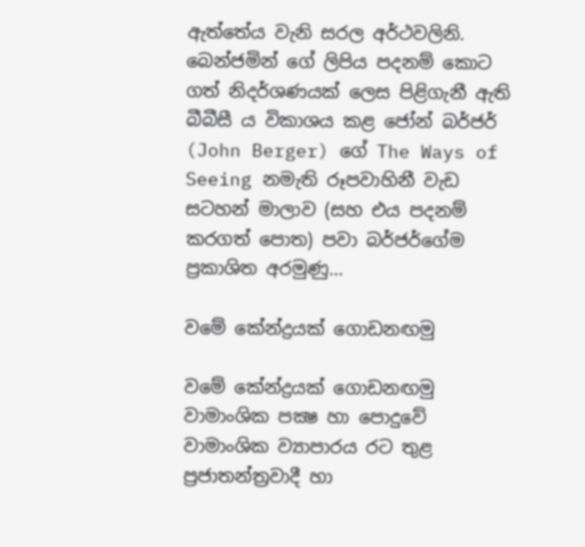ඇත්තේය වැනි සරල අර්ථවලිනි. බෙන්ජමින් ගේ ලිපිය පදනම් කොට ගත් නිදර්ශණයක් ලෙස පිළිගැනී ඇති බීබීසී ය විකාශය කළ ජෝන් බර්ජර් (John Berger) ගේ The Ways of Seeing නමැති රූපවාහිනී වැඩ සටහන් මාලාව (සහ එය පදනම් කරගත් පොත) පවා බර්ජර්ගේම ප්‍රකාශිත අරමුණු…

වමේ කේන්ද්‍රයක් ගොඩනඟමු

වමේ කේන්ද්‍රයක් ගොඩනඟමු වාමාංශික පක්‍ෂ හා පොදුවේ වාමාංශික ව්‍යාපාරය රට තුළ ප්‍රජාතන්ත්‍රවාදී හා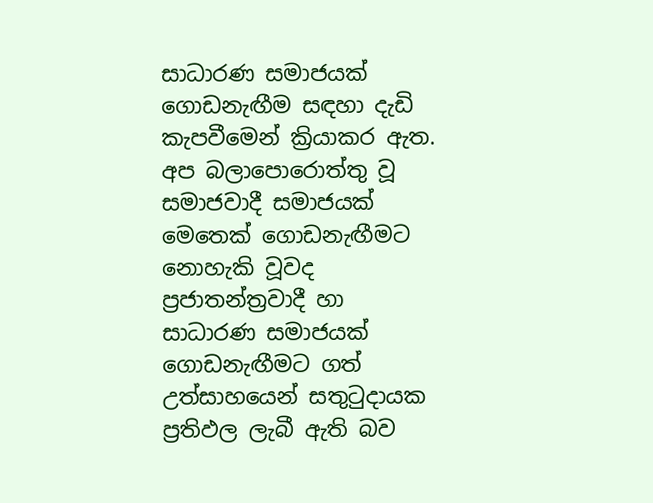සාධාරණ සමාජයක් ගොඩනැඟීම සඳහා දැඩි කැපවීමෙන් ක්‍රියාකර ඇත. අප බලාපොරොත්තු වූ සමාජවාදී සමාජයක් මෙතෙක් ගොඩනැඟීමට නොහැකි වූවද ප්‍රජාතන්ත්‍රවාදී හා සාධාරණ සමාජයක් ගොඩනැඟීමට ගත් උත්සාහයෙන් සතුටුදායක ප්‍රතිඵල ලැබී ඇති බව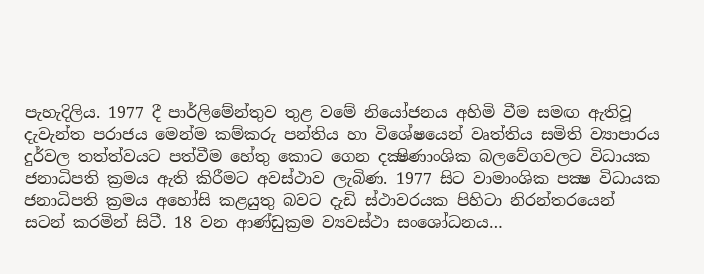පැහැදිලිය. 1977 දී පාර්ලිමේන්තුව තුළ වමේ නියෝජනය අහිමි වීම සමඟ ඇතිවූ දැවැන්ත පරාජය මෙන්ම කම්කරු පන්තිය හා විශේෂයෙන් වෘත්තිය සමිති ව්‍යාපාරය දුර්වල තත්ත්වයට පත්වීම හේතු කොට ගෙන දක්‍ෂිණාංශික බලවේගවලට විධායක ජනාධිපති ක්‍රමය ඇති කිරීමට අවස්ථාව ලැබිණ. 1977 සිට වාමාංශික පක්‍ෂ විධායක ජනාධිපති ක්‍රමය අහෝසි කළයුතු බවට දැඩි ස්ථාවරයක පිහිටා නිරන්තරයෙන් සටන් කරමින් සිටී. 18 වන ආණ්ඩුක්‍රම ව්‍යවස්ථා සංශෝධනය…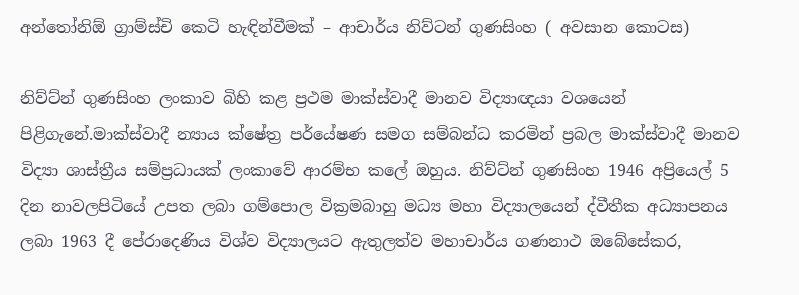අන්තෝනිඕ ග්‍රාම්ස්චි කෙටි හැඳින්වීමක් – ආචාර්ය නිව්ටන් ගුණසිංහ ( අවසාන කොටස)

නිව්ට්න් ගුණසිංහ ලංකාව බිහි කළ ප්‍රථම මාක්ස්වාදී මානව විද්‍යාඥයා වශයෙන් පිළිගැනේ.මාක්ස්වාදී න්‍යාය ක්ෂේත්‍ර පර්යේෂණ සමග සම්බන්ධ කරමින් ප්‍රබල මාක්ස්වාදී මානව විද්‍යා ශාස්ත්‍රීය සම්ප්‍රධායක් ලංකාවේ ආරම්භ කලේ ඔහුය. නිව්ට්න් ගුණසිංහ 1946 අප්‍රියෙල් 5 දින නාවලපිටියේ උපත ලබා ගම්පොල වික්‍රමබාහු මධ්‍ය මහා විද්‍යාලයෙන් ද්වීතීක අධ්‍යාපනය ලබා 1963 දී පේරාදෙණිය විශ්ව විද්‍යාලයට ඇතුලත්ව මහාචාර්ය ගණනාථ ඔබේසේකර,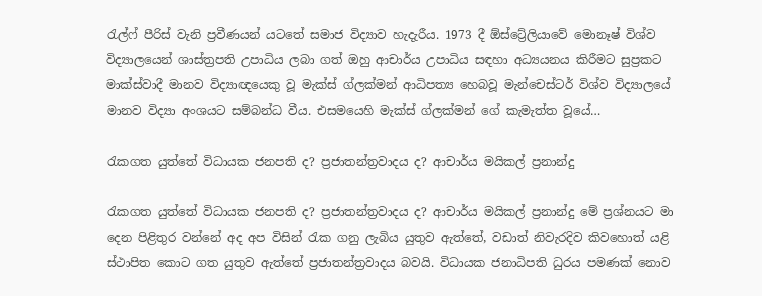රැල්ෆ් පීරිස් වැනි ප්‍රවීණයන් යටතේ සමාජ විද්‍යාව හැදැරීය. 1973 දී ඕස්ට්‍රේලියාවේ මොනෑෂ් විශ්ව විද්‍යාලයෙන් ශාස්ත්‍රපති උපාධිය ලබා ගත් ඔහු ආචාර්ය උපාධිය සඳහා අධ්‍යයනය කිරීමට සුප්‍රකට මාක්ස්වාදී මානව විද්‍යාඥයෙකු වූ මැක්ස් ග්ලක්මන් ආධිපත්‍ය හෙබවූ මැන්චෙස්ටර් විශ්ව විද්‍යාලයේ මානව විද්‍යා අංශයට සම්බන්ධ වීය. එසමයෙහි මැක්ස් ග්ලක්මන් ගේ කැමැත්ත වූයේ…

රැකගත යුත්තේ විධායක ජනපති ද? ප්‍රජාතන්ත්‍රවාදය ද? ආචාර්ය මයිකල් ප්‍රනාන්දු

රැකගත යුත්තේ විධායක ජනපති ද? ප්‍රජාතන්ත්‍රවාදය ද? ආචාර්ය මයිකල් ප්‍රනාන්දු මේ ප්‍රශ්නයට මා දෙන පිළිතුර වන්නේ අද අප විසින් රැක ගනු ලැබිය යුතුව ඇත්තේ, වඩාත් නිවැරදිව කිවහොත් යළි ස්ථාපිත කොට ගත යුතුව ඇත්තේ ප්‍රජාතන්ත්‍රවාදය බවයි. විධායක ජනාධිපති ධුරය පමණක් නොව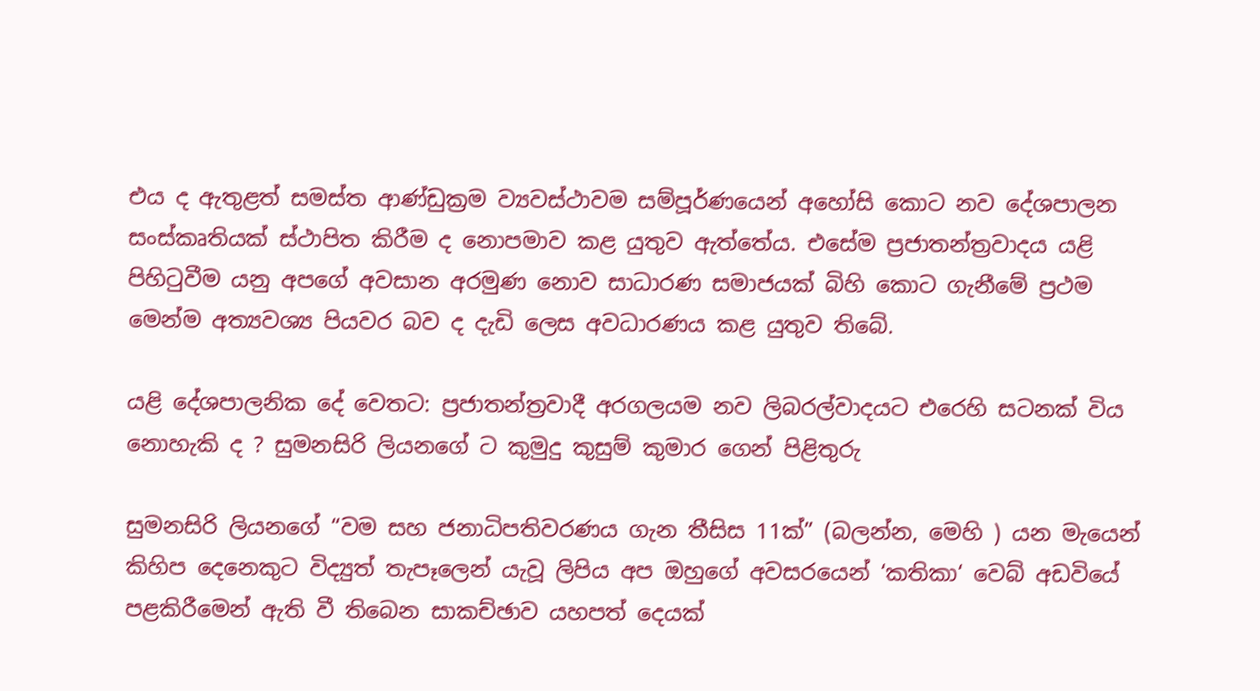එය ද ඇතුළත් සමස්ත ආණ්ඩුක්‍රම ව්‍යවස්ථාවම සම්පූර්ණයෙන් අහෝසි කොට නව දේශපාලන සංස්කෘතියක් ස්ථාපිත කිරීම ද නොපමාව කළ යුතුව ඇත්තේය. එසේම ප්‍රජාතන්ත්‍රවාදය යළි පිහිටුවීම යනු අපගේ අවසාන අරමුණ නොව සාධාරණ සමාජයක් බිහි කොට ගැනීමේ ප්‍රථම මෙන්ම අත්‍යවශ්‍ය පියවර බව ද දැඩි ලෙස අවධාරණය කළ යුතුව තිබේ.

යළි දේශපාලනික දේ වෙතට: ප්‍රජාතන්ත්‍රවාදී අරගලයම නව ලිබරල්වාදයට එරෙහි සටනක් විය නොහැකි ද ? සුමනසිරි ලියනගේ ට කුමුදු කුසුම් කුමාර ගෙන් පිළිතුරු

සුමනසිරි ලියනගේ “වම සහ ජනාධිපතිවරණය ගැන තීසිස 11ක්” (බලන්න, මෙහි ) යන මැයෙන් කිහිප දෙනෙකුට විද්‍යුත් තැපෑලෙන් යැවූ ලිපිය අප ඔහුගේ අවසරයෙන් ‘කතිකා‘ වෙබ් අඩවියේ පළකිරීමෙන් ඇති වී තිබෙන සාකච්ඡාව යහපත් දෙයක්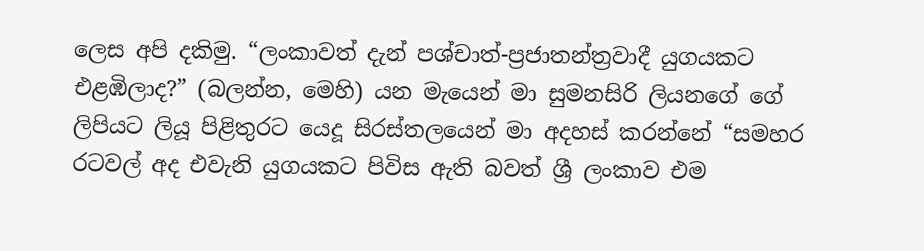ලෙස අපි දකිමු. “ලංකාවත් දැන් පශ්චාත්-ප්‍රජාතන්ත්‍රවාදී යුගයකට එළඹිලාද?” (බලන්න, මෙහි) යන මැයෙන් මා සුමනසිරි ලියනගේ ගේ ලිපියට ලියූ පිළිතුරට යෙදූ සිරස්තලයෙන් මා අදහස් කරන්නේ “සමහර රටවල් අද එවැනි යුගයකට පිවිස ඇති බවත් ශ්‍රී ලංකාව එම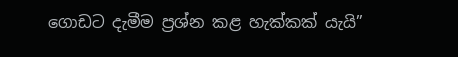ගොඩට දැමීම ප්‍රශ්න කළ හැක්කක් යැයි”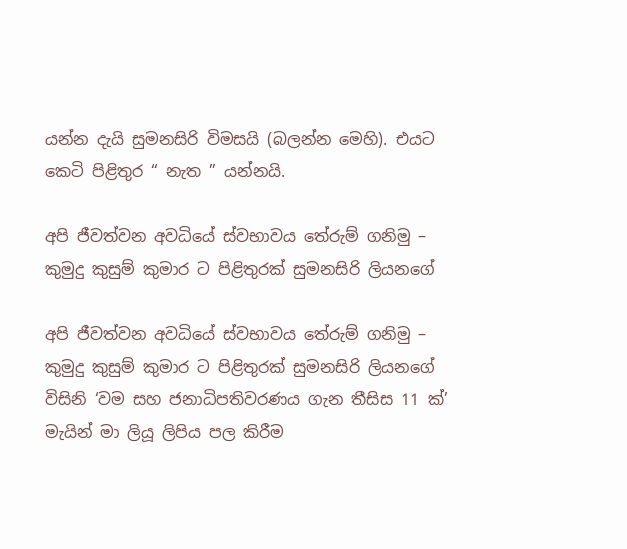යන්න දැයි සුමනසිරි විමසයි (බලන්න මෙහි). එයට කෙටි පිළිතුර “ නැත ” යන්නයි.

අපි ජීවත්වන අවධියේ ස්වභාවය තේරුම් ගනිමු – කුමුදු කුසුම් කුමාර ට පිළිතුරක් සුමනසිරි ලියනගේ

අපි ජීවත්වන අවධියේ ස්වභාවය තේරුම් ගනිමු – කුමුදු කුසුම් කුමාර ට පිළිතුරක් සුමනසිරි ලියනගේ විසිනි ‘වම සහ ජනාධිපතිවරණය ගැන තීසිස 11 ක්’ මැයින් මා ලියූ ලිපිය පල කිරීම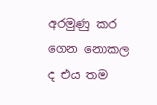අරමුණු කර ගෙන නොකල ද එය තම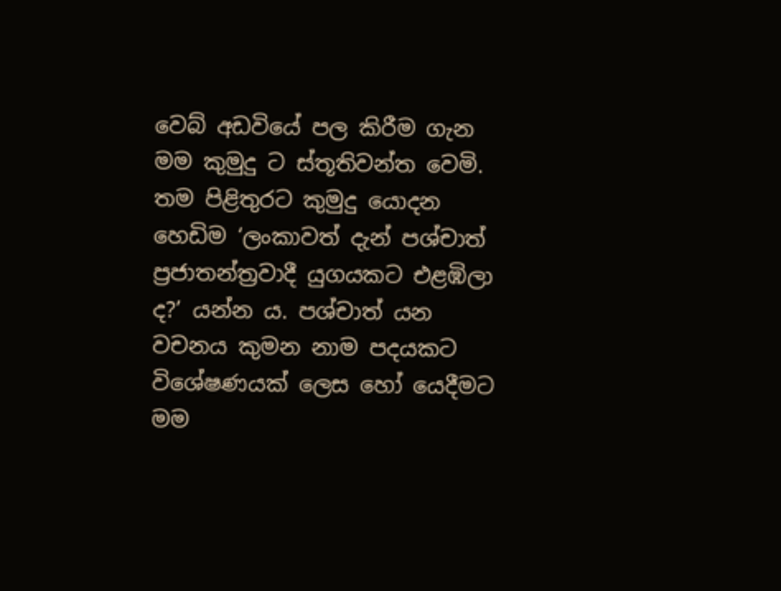වෙබ් අඩවියේ පල කිරීම ගැන මම කුමුදු ට ස්තූතිවන්ත වෙමි. තම පිළිතුරට කුමුදු යොදන හෙඩිම ‘ලංකාවත් දැන් පශ්චාත් ප්‍රජාතන්ත්‍රවාදී යුගයකට එළඹිලා ද?’ යන්න ය. පශ්චාත් යන වචනය කුමන නාම පදයකට විශේෂණයක් ලෙස හෝ යෙදීමට මම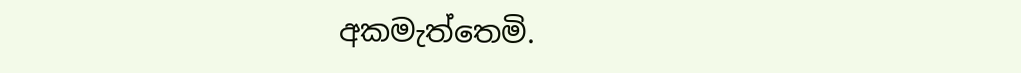අකමැත්තෙමි.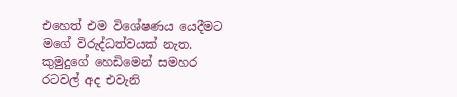එහෙත් එම විශේෂණය යෙදීමට මගේ විරුද්ධත්වයක් නැත. කුමුදුගේ හෙඩිමෙන් සමහර රටවල් අද එවැනි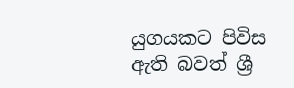යුගයකට පිවිස ඇති බවත් ශ්‍රී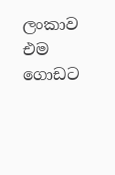ලංකාව එම ගොඩට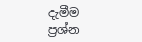දැමීම ප්‍රශ්න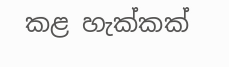කළ හැක්කක්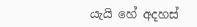යැයි හේ අදහස්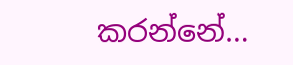කරන්නේ…